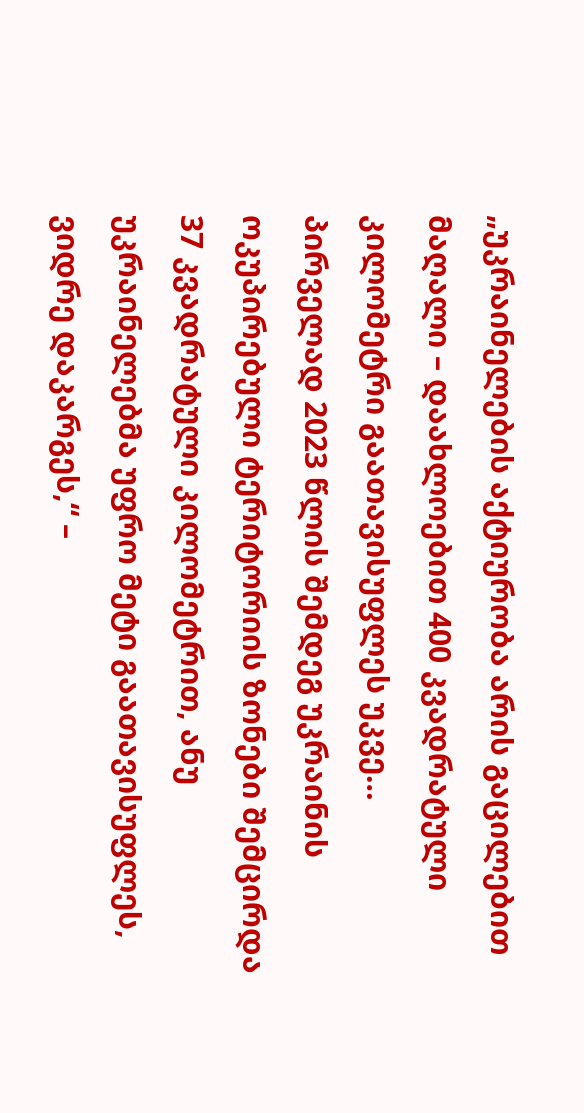„უკრაინელების აქტიურობა არის გაცილებით მაღალი – დაახლოებით 400 კვადრატული კილომეტრი გაათავისუფლეს უკვე… პირველად 2023 წლის შემდეგ უკრაინის ოკუპირებული ტერიტორიის ზონები შემცირდა 37 კვადრატული კილომეტრით, ანუ უკრაინელებმა უფრო მეტი გაათავისუფლეს, ვიდრე დაკარგეს,“ –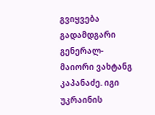გვიყვება გადამდგარი გენერალ-მაიორი ვახტანგ კაპანაძე. იგი უკრაინის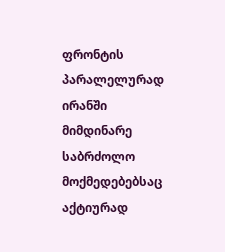ფრონტის პარალელურად ირანში მიმდინარე საბრძოლო მოქმედებებსაც აქტიურად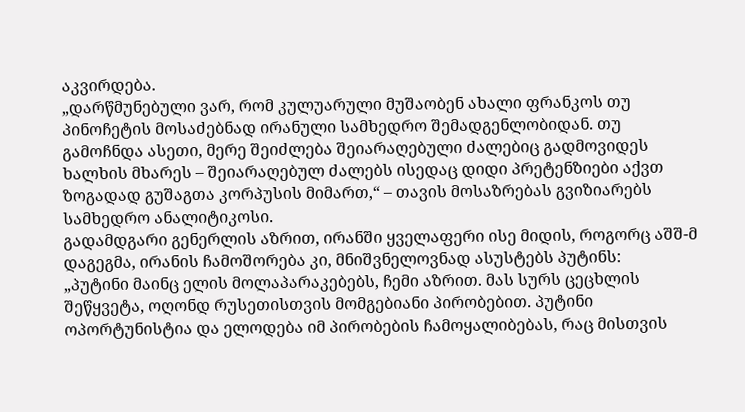აკვირდება.
„დარწმუნებული ვარ, რომ კულუარული მუშაობენ ახალი ფრანკოს თუ პინოჩეტის მოსაძებნად ირანული სამხედრო შემადგენლობიდან. თუ გამოჩნდა ასეთი, მერე შეიძლება შეიარაღებული ძალებიც გადმოვიდეს ხალხის მხარეს – შეიარაღებულ ძალებს ისედაც დიდი პრეტენზიები აქვთ ზოგადად გუშაგთა კორპუსის მიმართ,“ – თავის მოსაზრებას გვიზიარებს სამხედრო ანალიტიკოსი.
გადამდგარი გენერლის აზრით, ირანში ყველაფერი ისე მიდის, როგორც აშშ-მ დაგეგმა, ირანის ჩამოშორება კი, მნიშვნელოვნად ასუსტებს პუტინს:
„პუტინი მაინც ელის მოლაპარაკებებს, ჩემი აზრით. მას სურს ცეცხლის შეწყვეტა, ოღონდ რუსეთისთვის მომგებიანი პირობებით. პუტინი ოპორტუნისტია და ელოდება იმ პირობების ჩამოყალიბებას, რაც მისთვის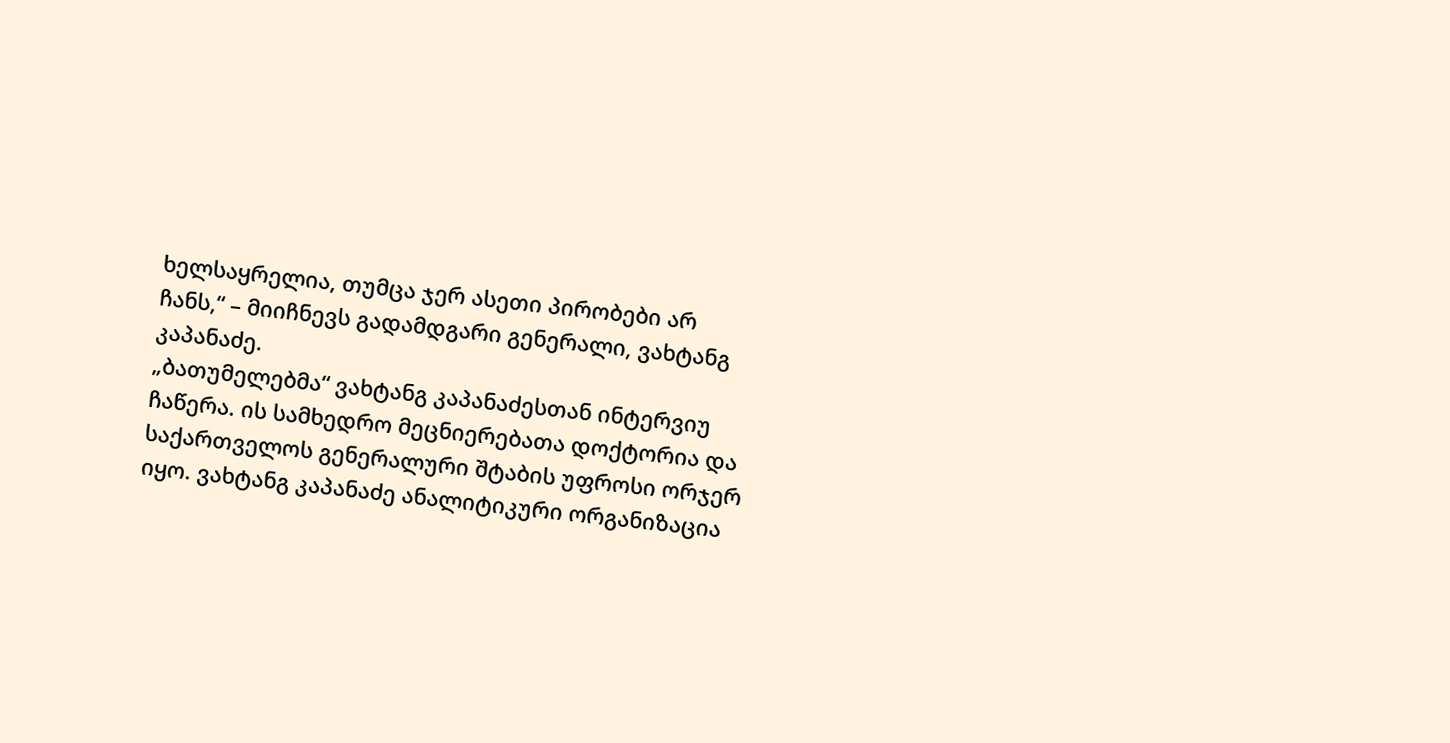ხელსაყრელია, თუმცა ჯერ ასეთი პირობები არ ჩანს,“ – მიიჩნევს გადამდგარი გენერალი, ვახტანგ კაპანაძე.
„ბათუმელებმა“ ვახტანგ კაპანაძესთან ინტერვიუ ჩაწერა. ის სამხედრო მეცნიერებათა დოქტორია და საქართველოს გენერალური შტაბის უფროსი ორჯერ იყო. ვახტანგ კაპანაძე ანალიტიკური ორგანიზაცია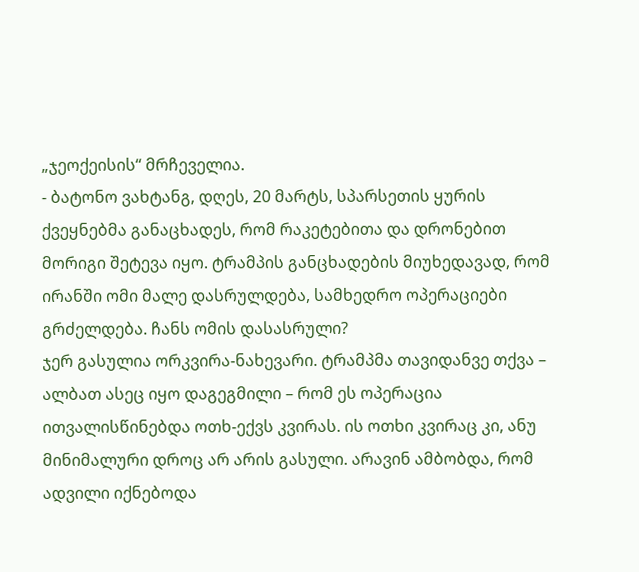„ჯეოქეისის“ მრჩეველია.
- ბატონო ვახტანგ, დღეს, 20 მარტს, სპარსეთის ყურის ქვეყნებმა განაცხადეს, რომ რაკეტებითა და დრონებით მორიგი შეტევა იყო. ტრამპის განცხადების მიუხედავად, რომ ირანში ომი მალე დასრულდება, სამხედრო ოპერაციები გრძელდება. ჩანს ომის დასასრული?
ჯერ გასულია ორკვირა-ნახევარი. ტრამპმა თავიდანვე თქვა – ალბათ ასეც იყო დაგეგმილი – რომ ეს ოპერაცია ითვალისწინებდა ოთხ-ექვს კვირას. ის ოთხი კვირაც კი, ანუ მინიმალური დროც არ არის გასული. არავინ ამბობდა, რომ ადვილი იქნებოდა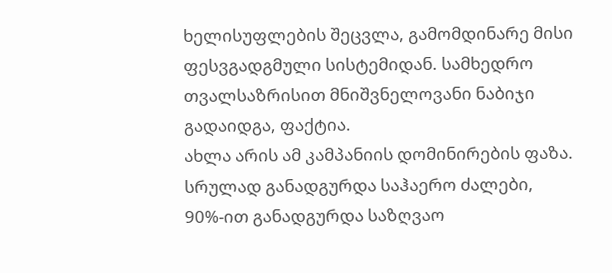ხელისუფლების შეცვლა, გამომდინარე მისი ფესვგადგმული სისტემიდან. სამხედრო თვალსაზრისით მნიშვნელოვანი ნაბიჯი გადაიდგა, ფაქტია.
ახლა არის ამ კამპანიის დომინირების ფაზა. სრულად განადგურდა საჰაერო ძალები, 90%-ით განადგურდა საზღვაო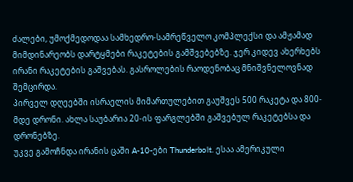ძალები, უმოქმედოდაა სამხედრო-სამრეწველო კომპლექსი და ამჟამად მიმდინარეობს დარტყმები რაკეტების გამშვებებზე. ჯერ კიდევ ახერხებს ირანი რაკეტების გაშვებას. გასროლების რაოდენობაც მნიშვნელოვნად შემცირდა.
პირველ დღეებში ისრაელის მიმართულებით გაუშვეს 500 რაკეტა და 800-მდე დრონი. ახლა საუბარია 20-ის ფარგლებში გაშვებულ რაკეტებსა და დრონებზე.
უკვე გამოჩნდა ირანის ცაში A-10-ები Thunderbolt. ესაა ამერიკული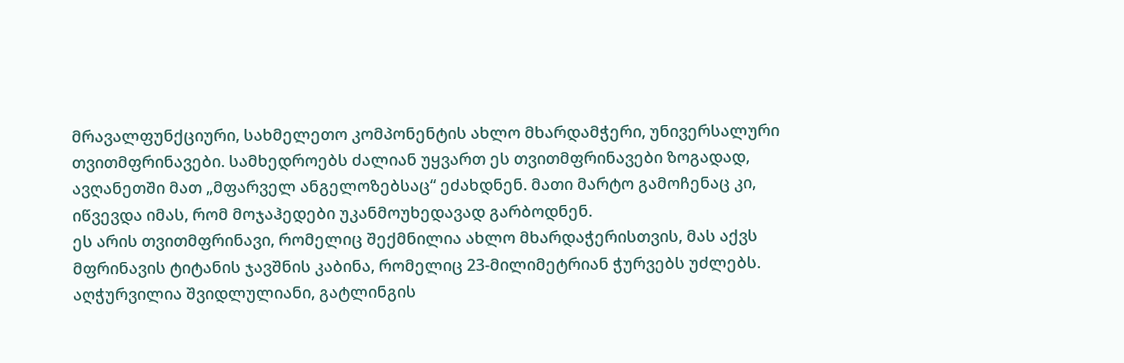მრავალფუნქციური, სახმელეთო კომპონენტის ახლო მხარდამჭერი, უნივერსალური თვითმფრინავები. სამხედროებს ძალიან უყვართ ეს თვითმფრინავები ზოგადად, ავღანეთში მათ „მფარველ ანგელოზებსაც“ ეძახდნენ. მათი მარტო გამოჩენაც კი, იწვევდა იმას, რომ მოჯაჰედები უკანმოუხედავად გარბოდნენ.
ეს არის თვითმფრინავი, რომელიც შექმნილია ახლო მხარდაჭერისთვის, მას აქვს მფრინავის ტიტანის ჯავშნის კაბინა, რომელიც 23-მილიმეტრიან ჭურვებს უძლებს. აღჭურვილია შვიდლულიანი, გატლინგის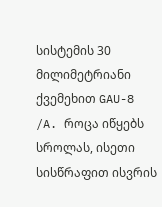სისტემის 30 მილიმეტრიანი ქვემეხით GAU-8 /A. როცა იწყებს სროლას, ისეთი სისწრაფით ისვრის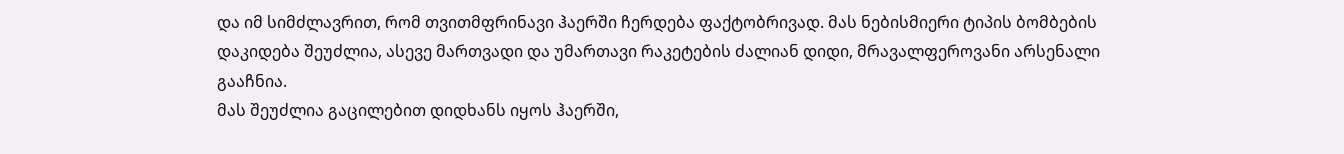და იმ სიმძლავრით, რომ თვითმფრინავი ჰაერში ჩერდება ფაქტობრივად. მას ნებისმიერი ტიპის ბომბების დაკიდება შეუძლია, ასევე მართვადი და უმართავი რაკეტების ძალიან დიდი, მრავალფეროვანი არსენალი გააჩნია.
მას შეუძლია გაცილებით დიდხანს იყოს ჰაერში,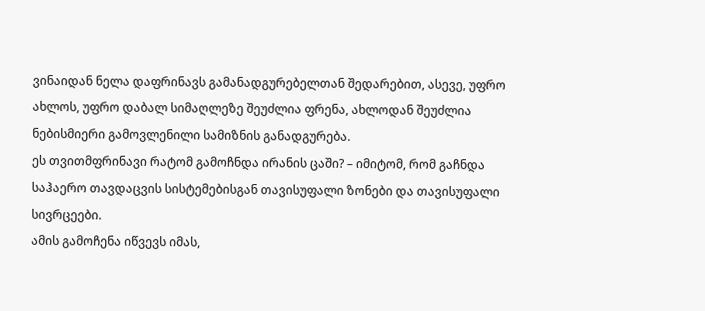ვინაიდან ნელა დაფრინავს გამანადგურებელთან შედარებით, ასევე, უფრო ახლოს, უფრო დაბალ სიმაღლეზე შეუძლია ფრენა, ახლოდან შეუძლია ნებისმიერი გამოვლენილი სამიზნის განადგურება.
ეს თვითმფრინავი რატომ გამოჩნდა ირანის ცაში? – იმიტომ, რომ გაჩნდა საჰაერო თავდაცვის სისტემებისგან თავისუფალი ზონები და თავისუფალი სივრცეები.
ამის გამოჩენა იწვევს იმას,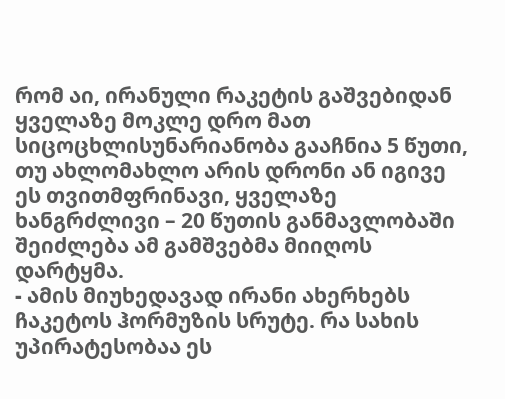რომ აი, ირანული რაკეტის გაშვებიდან ყველაზე მოკლე დრო მათ სიცოცხლისუნარიანობა გააჩნია 5 წუთი, თუ ახლომახლო არის დრონი ან იგივე ეს თვითმფრინავი, ყველაზე ხანგრძლივი – 20 წუთის განმავლობაში შეიძლება ამ გამშვებმა მიიღოს დარტყმა.
- ამის მიუხედავად ირანი ახერხებს ჩაკეტოს ჰორმუზის სრუტე. რა სახის უპირატესობაა ეს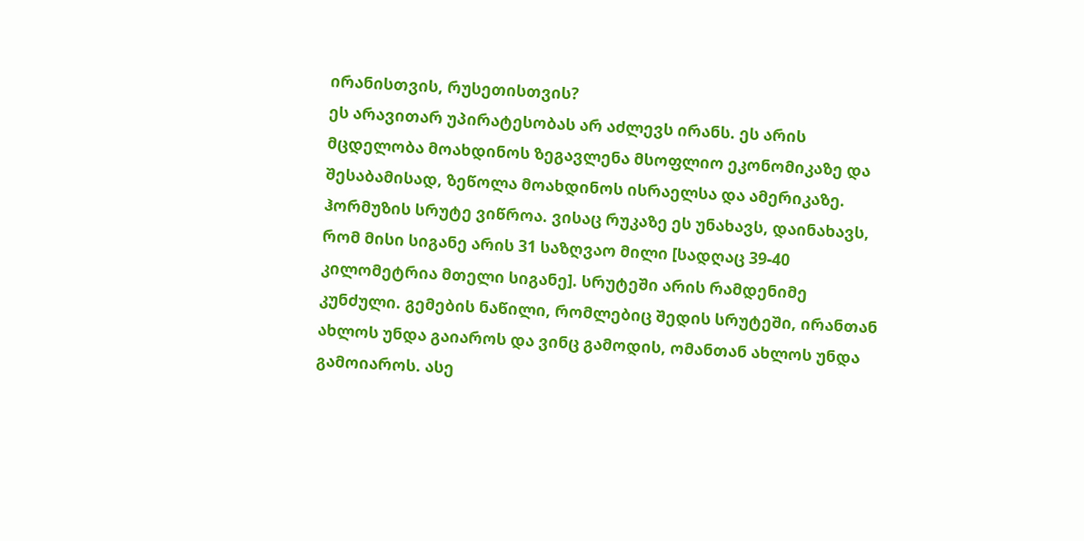ირანისთვის, რუსეთისთვის?
ეს არავითარ უპირატესობას არ აძლევს ირანს. ეს არის მცდელობა მოახდინოს ზეგავლენა მსოფლიო ეკონომიკაზე და შესაბამისად, ზეწოლა მოახდინოს ისრაელსა და ამერიკაზე.
ჰორმუზის სრუტე ვიწროა. ვისაც რუკაზე ეს უნახავს, დაინახავს, რომ მისი სიგანე არის 31 საზღვაო მილი [სადღაც 39-40 კილომეტრია მთელი სიგანე]. სრუტეში არის რამდენიმე კუნძული. გემების ნაწილი, რომლებიც შედის სრუტეში, ირანთან ახლოს უნდა გაიაროს და ვინც გამოდის, ომანთან ახლოს უნდა გამოიაროს. ასე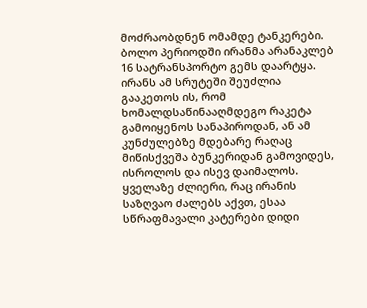მოძრაობდნენ ომამდე ტანკერები.
ბოლო პერიოდში ირანმა არანაკლებ 16 სატრანსპორტო გემს დაარტყა. ირანს ამ სრუტეში შეუძლია გააკეთოს ის, რომ ხომალდსაწინააღმდეგო რაკეტა გამოიყენოს სანაპიროდან, ან ამ კუნძულებზე მდებარე რაღაც მიწისქვეშა ბუნკერიდან გამოვიდეს, ისროლოს და ისევ დაიმალოს.
ყველაზე ძლიერი, რაც ირანის საზღვაო ძალებს აქვთ, ესაა სწრაფმავალი კატერები დიდი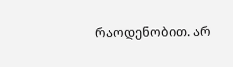რაოდენობით. არ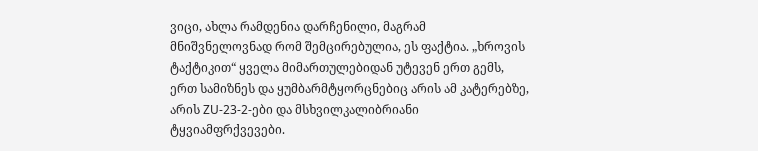ვიცი, ახლა რამდენია დარჩენილი, მაგრამ მნიშვნელოვნად რომ შემცირებულია, ეს ფაქტია. „ხროვის ტაქტიკით“ ყველა მიმართულებიდან უტევენ ერთ გემს, ერთ სამიზნეს და ყუმბარმტყორცნებიც არის ამ კატერებზე, არის ZU-23-2-ები და მსხვილკალიბრიანი ტყვიამფრქვევები.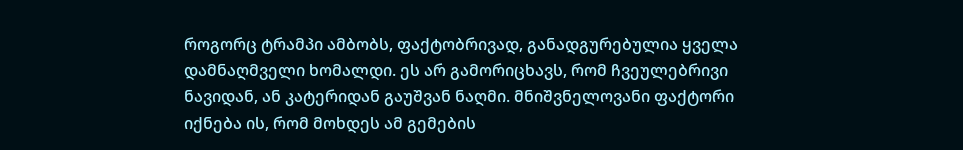როგორც ტრამპი ამბობს, ფაქტობრივად, განადგურებულია ყველა დამნაღმველი ხომალდი. ეს არ გამორიცხავს, რომ ჩვეულებრივი ნავიდან, ან კატერიდან გაუშვან ნაღმი. მნიშვნელოვანი ფაქტორი იქნება ის, რომ მოხდეს ამ გემების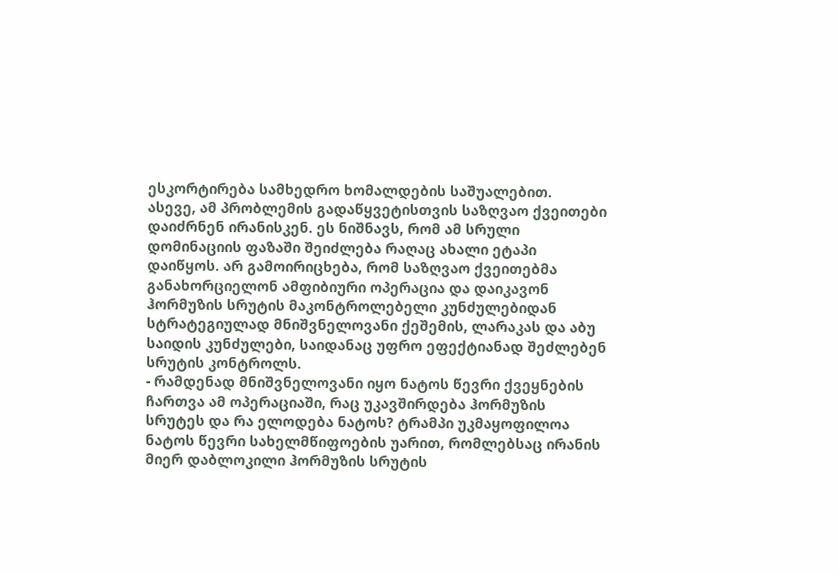ესკორტირება სამხედრო ხომალდების საშუალებით.
ასევე, ამ პრობლემის გადაწყვეტისთვის საზღვაო ქვეითები დაიძრნენ ირანისკენ. ეს ნიშნავს, რომ ამ სრული დომინაციის ფაზაში შეიძლება რაღაც ახალი ეტაპი დაიწყოს. არ გამოირიცხება, რომ საზღვაო ქვეითებმა განახორციელონ ამფიბიური ოპერაცია და დაიკავონ ჰორმუზის სრუტის მაკონტროლებელი კუნძულებიდან სტრატეგიულად მნიშვნელოვანი ქეშემის, ლარაკას და აბუ საიდის კუნძულები, საიდანაც უფრო ეფექტიანად შეძლებენ სრუტის კონტროლს.
- რამდენად მნიშვნელოვანი იყო ნატოს წევრი ქვეყნების ჩართვა ამ ოპერაციაში, რაც უკავშირდება ჰორმუზის სრუტეს და რა ელოდება ნატოს? ტრამპი უკმაყოფილოა ნატოს წევრი სახელმწიფოების უარით, რომლებსაც ირანის მიერ დაბლოკილი ჰორმუზის სრუტის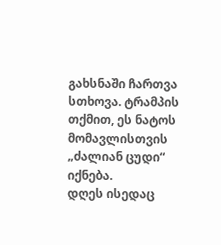გახსნაში ჩართვა სთხოვა. ტრამპის თქმით, ეს ნატოს მომავლისთვის „ძალიან ცუდი“ იქნება.
დღეს ისედაც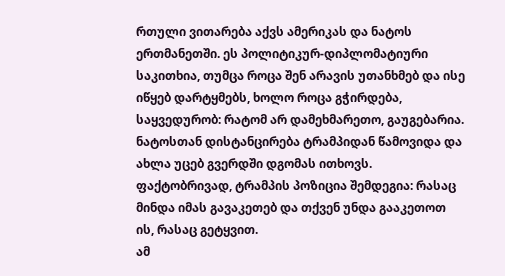რთული ვითარება აქვს ამერიკას და ნატოს ერთმანეთში. ეს პოლიტიკურ-დიპლომატიური საკითხია, თუმცა როცა შენ არავის უთანხმებ და ისე იწყებ დარტყმებს, ხოლო როცა გჭირდება, საყვედურობ: რატომ არ დამეხმარეთო, გაუგებარია.
ნატოსთან დისტანცირება ტრამპიდან წამოვიდა და ახლა უცებ გვერდში დგომას ითხოვს. ფაქტობრივად, ტრამპის პოზიცია შემდეგია: რასაც მინდა იმას გავაკეთებ და თქვენ უნდა გააკეთოთ ის, რასაც გეტყვით.
ამ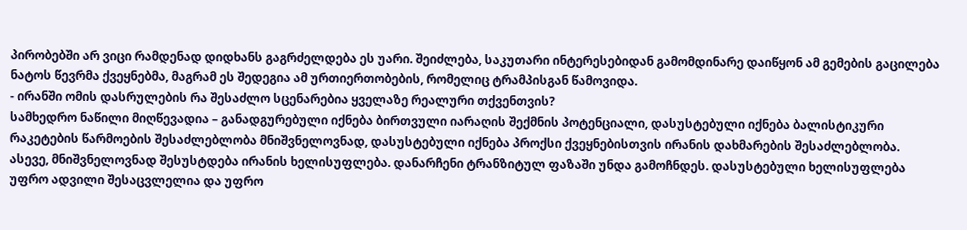პირობებში არ ვიცი რამდენად დიდხანს გაგრძელდება ეს უარი. შეიძლება, საკუთარი ინტერესებიდან გამომდინარე დაიწყონ ამ გემების გაცილება ნატოს წევრმა ქვეყნებმა, მაგრამ ეს შედეგია ამ ურთიერთობების, რომელიც ტრამპისგან წამოვიდა.
- ირანში ომის დასრულების რა შესაძლო სცენარებია ყველაზე რეალური თქვენთვის?
სამხედრო ნაწილი მიღწევადია – განადგურებული იქნება ბირთვული იარაღის შექმნის პოტენციალი, დასუსტებული იქნება ბალისტიკური რაკეტების წარმოების შესაძლებლობა მნიშვნელოვნად, დასუსტებული იქნება პროქსი ქვეყნებისთვის ირანის დახმარების შესაძლებლობა.
ასევე, მნიშვნელოვნად შესუსტდება ირანის ხელისუფლება. დანარჩენი ტრანზიტულ ფაზაში უნდა გამოჩნდეს. დასუსტებული ხელისუფლება უფრო ადვილი შესაცვლელია და უფრო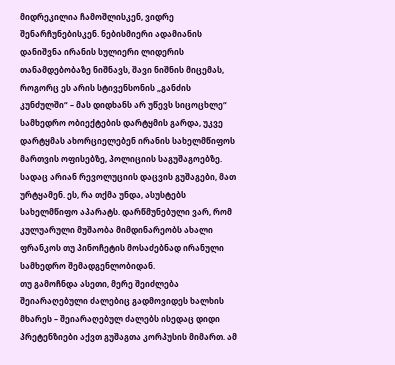მიდრეკილია ჩამოშლისკენ, ვიდრე შენარჩუნებისკენ. ნებისმიერი ადამიანის დანიშვნა ირანის სულიერი ლიდერის თანამდებობაზე ნიშნავს, შავი ნიშნის მიცემას, როგორც ეს არის სტივენსონის „განძის კუნძულში“ – მას დიდხანს არ უწევს სიცოცხლე“
სამხედრო ობიექტების დარტყმის გარდა, უკვე დარტყმას ახორციელებენ ირანის სახელმწიფოს მართვის ოფისებზე, პოლიციის საგუშაგოებზე. სადაც არიან რევოლუციის დაცვის გუშაგები, მათ ურტყამენ. ეს, რა თქმა უნდა, ასუსტებს სახელმწიფო აპარატს. დარწმუნებული ვარ, რომ კულუარული მუშაობა მიმდინარეობს ახალი ფრანკოს თუ პინოჩეტის მოსაძებნად ირანული სამხედრო შემადგენლობიდან.
თუ გამოჩნდა ასეთი, მერე შეიძლება შეიარაღებული ძალებიც გადმოვიდეს ხალხის მხარეს – შეიარაღებულ ძალებს ისედაც დიდი პრეტენზიები აქვთ გუშაგთა კორპუსის მიმართ. ამ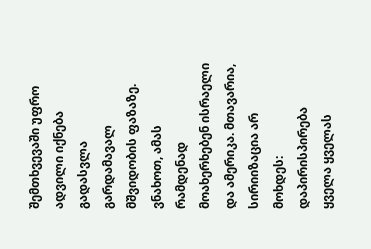შემთხვევაში უფრო ადვილი იქნება გადასვლა გარდამავალ მშვიდობის ფაზაზე. ვნახოთ, ამას რამდენად მოახერხებენ ისრაელი და ამერიკა. მთავარია, სირიიზაცია არ მოხდეს: დაპირისპირება ყველა ყველას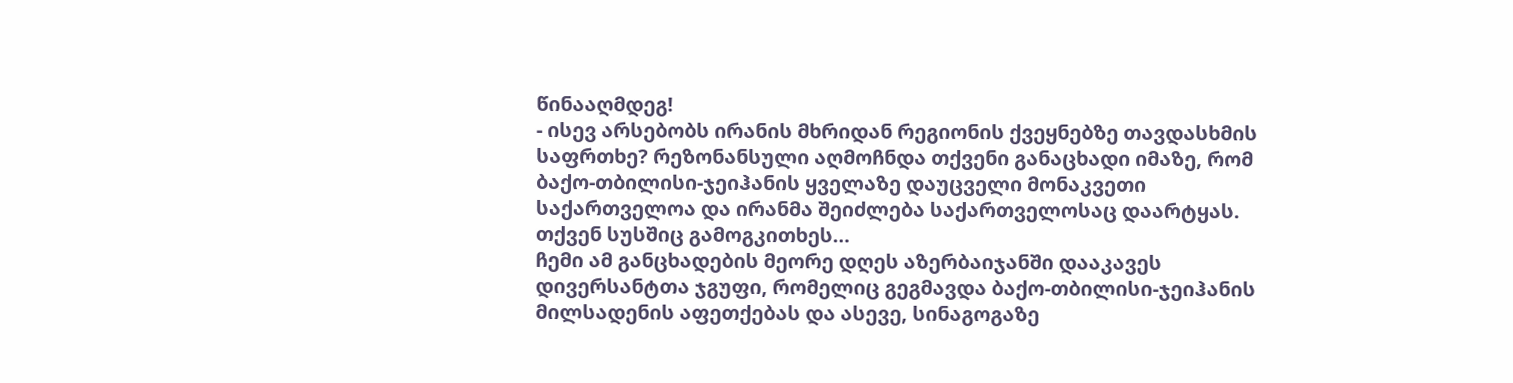წინააღმდეგ!
- ისევ არსებობს ირანის მხრიდან რეგიონის ქვეყნებზე თავდასხმის საფრთხე? რეზონანსული აღმოჩნდა თქვენი განაცხადი იმაზე, რომ ბაქო-თბილისი-ჯეიჰანის ყველაზე დაუცველი მონაკვეთი საქართველოა და ირანმა შეიძლება საქართველოსაც დაარტყას. თქვენ სუსშიც გამოგკითხეს…
ჩემი ამ განცხადების მეორე დღეს აზერბაიჯანში დააკავეს დივერსანტთა ჯგუფი, რომელიც გეგმავდა ბაქო-თბილისი-ჯეიჰანის მილსადენის აფეთქებას და ასევე, სინაგოგაზე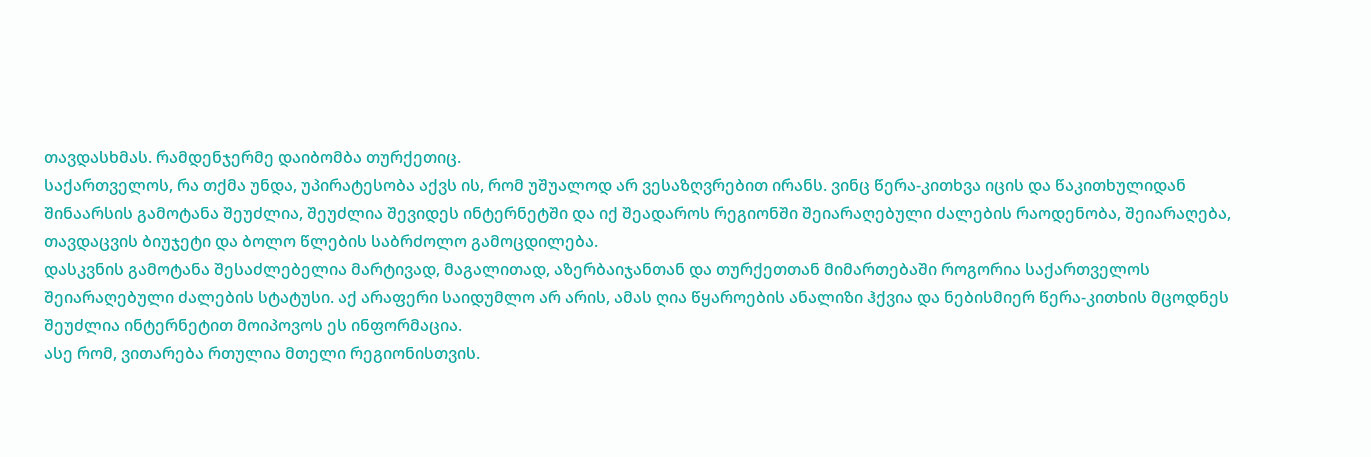თავდასხმას. რამდენჯერმე დაიბომბა თურქეთიც.
საქართველოს, რა თქმა უნდა, უპირატესობა აქვს ის, რომ უშუალოდ არ ვესაზღვრებით ირანს. ვინც წერა-კითხვა იცის და წაკითხულიდან შინაარსის გამოტანა შეუძლია, შეუძლია შევიდეს ინტერნეტში და იქ შეადაროს რეგიონში შეიარაღებული ძალების რაოდენობა, შეიარაღება, თავდაცვის ბიუჯეტი და ბოლო წლების საბრძოლო გამოცდილება.
დასკვნის გამოტანა შესაძლებელია მარტივად, მაგალითად, აზერბაიჯანთან და თურქეთთან მიმართებაში როგორია საქართველოს შეიარაღებული ძალების სტატუსი. აქ არაფერი საიდუმლო არ არის, ამას ღია წყაროების ანალიზი ჰქვია და ნებისმიერ წერა-კითხის მცოდნეს შეუძლია ინტერნეტით მოიპოვოს ეს ინფორმაცია.
ასე რომ, ვითარება რთულია მთელი რეგიონისთვის.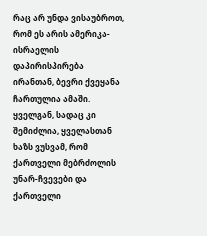რაც არ უნდა ვისაუბროთ, რომ ეს არის ამერიკა-ისრაელის დაპირისპირება ირანთან, ბევრი ქვეყანა ჩართულია ამაში.
ყველგან, სადაც კი შემიძლია, ყველასთან ხაზს ვუსვამ, რომ ქართველი მებრძოლის უნარ-ჩვევები და ქართველი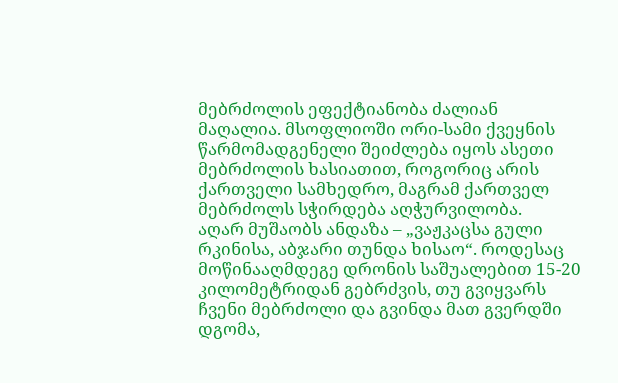მებრძოლის ეფექტიანობა ძალიან მაღალია. მსოფლიოში ორი-სამი ქვეყნის წარმომადგენელი შეიძლება იყოს ასეთი მებრძოლის ხასიათით, როგორიც არის ქართველი სამხედრო, მაგრამ ქართველ მებრძოლს სჭირდება აღჭურვილობა.
აღარ მუშაობს ანდაზა – „ვაჟკაცსა გული რკინისა, აბჯარი თუნდა ხისაო“. როდესაც მოწინააღმდეგე დრონის საშუალებით 15-20 კილომეტრიდან გებრძვის, თუ გვიყვარს ჩვენი მებრძოლი და გვინდა მათ გვერდში დგომა,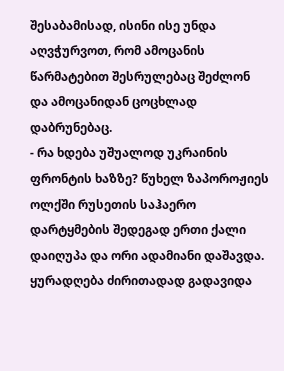შესაბამისად, ისინი ისე უნდა აღვჭურვოთ, რომ ამოცანის წარმატებით შესრულებაც შეძლონ და ამოცანიდან ცოცხლად დაბრუნებაც.
- რა ხდება უშუალოდ უკრაინის ფრონტის ხაზზე? წუხელ ზაპოროჟიეს ოლქში რუსეთის საჰაერო დარტყმების შედეგად ერთი ქალი დაიღუპა და ორი ადამიანი დაშავდა.
ყურადღება ძირითადად გადავიდა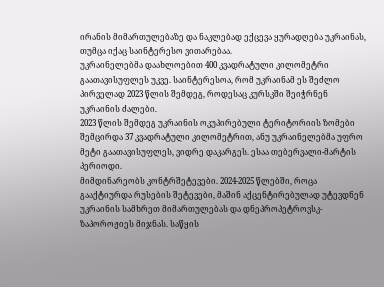ირანის მიმართულებაზე და ნაკლებად ექცევა ყურადღება უკრაინას, თუმცა იქაც საინტერესო ვითარებაა.
უკრაინელებმა დაახლოებით 400 კვადრატული კილომეტრი გაათავისუფლეს უკვე. საინტერესოა, რომ უკრაინამ ეს შეძლო პირველად 2023 წლის შემდეგ, როდესაც კურსკში შეიჭრნენ უკრაინის ძალები.
2023 წლის შემდეგ უკრაინის ოკუპირებული ტერიტორიის ზომები შემცირდა 37 კვადრატული კილომეტრით, ანუ უკრაინელებმა უფრო მეტი გაათავისუფლეს, ვიდრე დაკარგეს. ესაა თებერვალი-მარტის პერიოდი.
მიმდინარეობს კონტრშეტევები. 2024-2025 წლებში, როცა გააქტიურდა რუსების შეტევები, მაშინ აქცენტირებულად უტევდნენ უკრაინის სამხრეთ მიმართულებას და დნეპროპეტროვსკ-ზაპოროჟიეს მიჯნას. საწყის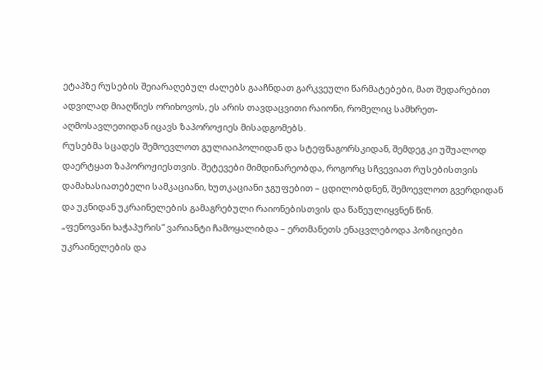ეტაპზე რუსების შეიარაღებულ ძალებს გააჩნდათ გარკვეული წარმატებები, მათ შედარებით ადვილად მიაღწიეს ორიხოვოს, ეს არის თავდაცვითი რაიონი, რომელიც სამხრეთ-აღმოსავლეთიდან იცავს ზაპოროჟიეს მისადგომებს.
რუსებმა სცადეს შემოევლოთ გულიაიპოლიდან და სტეფნაგორსკიდან, შემდეგ კი უშუალოდ დაერტყათ ზაპოროჟიესთვის. შეტევები მიმდინარეობდა, როგორც სჩვევიათ რუსებისთვის დამახასიათებელი სამკაციანი, ხუთკაციანი ჯგუფებით – ცდილობდნენ, შემოევლოთ გვერდიდან და უკნიდან უკრაინელების გამაგრებული რაიონებისთვის და წაწეულიყვნენ წინ.
„ფენოვანი ხაჭაპურის“ ვარიანტი ჩამოყალიბდა – ერთმანეთს ენაცვლებოდა პოზიციები უკრაინელების და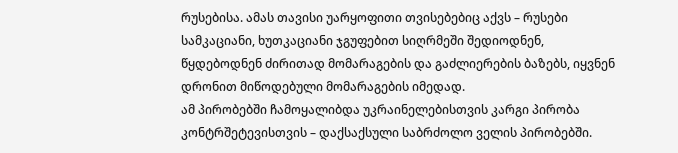რუსებისა. ამას თავისი უარყოფითი თვისებებიც აქვს – რუსები სამკაციანი, ხუთკაციანი ჯგუფებით სიღრმეში შედიოდნენ, წყდებოდნენ ძირითად მომარაგების და გაძლიერების ბაზებს, იყვნენ დრონით მიწოდებული მომარაგების იმედად.
ამ პირობებში ჩამოყალიბდა უკრაინელებისთვის კარგი პირობა კონტრშეტევისთვის – დაქსაქსული საბრძოლო ველის პირობებში.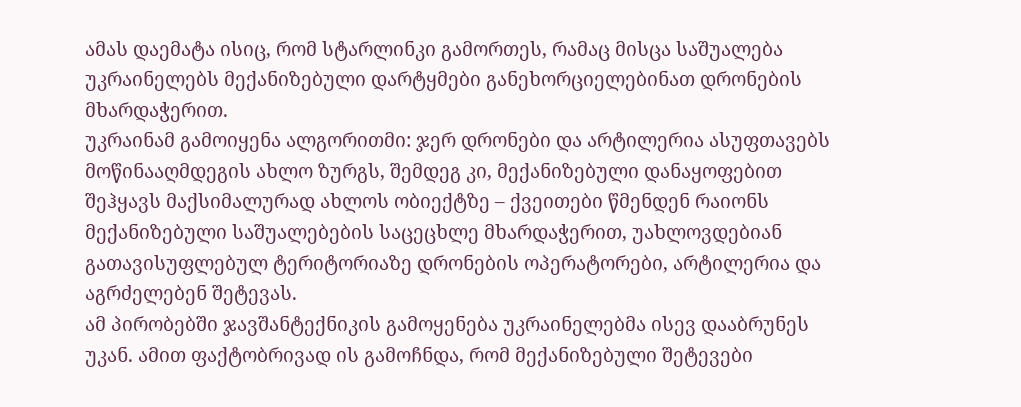ამას დაემატა ისიც, რომ სტარლინკი გამორთეს, რამაც მისცა საშუალება უკრაინელებს მექანიზებული დარტყმები განეხორციელებინათ დრონების მხარდაჭერით.
უკრაინამ გამოიყენა ალგორითმი: ჯერ დრონები და არტილერია ასუფთავებს მოწინააღმდეგის ახლო ზურგს, შემდეგ კი, მექანიზებული დანაყოფებით შეჰყავს მაქსიმალურად ახლოს ობიექტზე – ქვეითები წმენდენ რაიონს მექანიზებული საშუალებების საცეცხლე მხარდაჭერით, უახლოვდებიან გათავისუფლებულ ტერიტორიაზე დრონების ოპერატორები, არტილერია და აგრძელებენ შეტევას.
ამ პირობებში ჯავშანტექნიკის გამოყენება უკრაინელებმა ისევ დააბრუნეს უკან. ამით ფაქტობრივად ის გამოჩნდა, რომ მექანიზებული შეტევები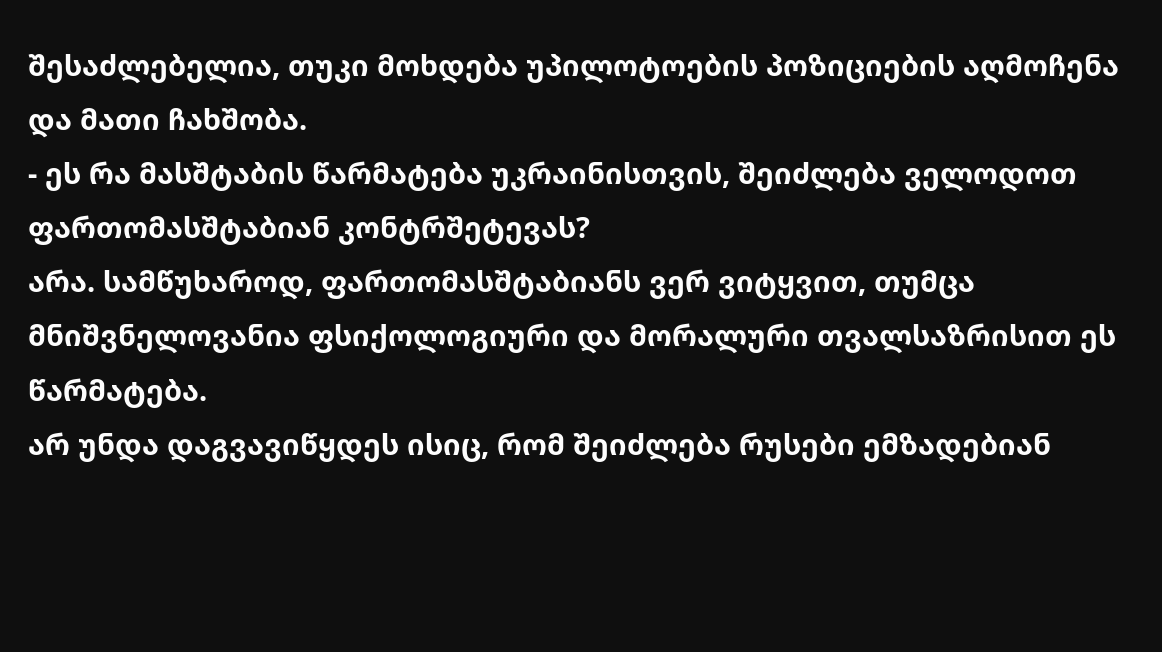შესაძლებელია, თუკი მოხდება უპილოტოების პოზიციების აღმოჩენა და მათი ჩახშობა.
- ეს რა მასშტაბის წარმატება უკრაინისთვის, შეიძლება ველოდოთ ფართომასშტაბიან კონტრშეტევას?
არა. სამწუხაროდ, ფართომასშტაბიანს ვერ ვიტყვით, თუმცა მნიშვნელოვანია ფსიქოლოგიური და მორალური თვალსაზრისით ეს წარმატება.
არ უნდა დაგვავიწყდეს ისიც, რომ შეიძლება რუსები ემზადებიან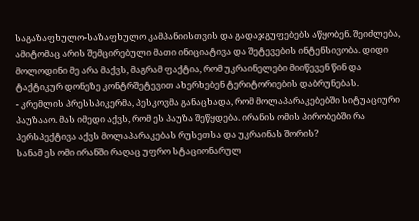საგაზაფხულო-საზაფხულო კამპანიისთვის და გადაჯგუფებებს აწყობენ. შეიძლება, ამიტომაც არის შემცირებული მათი ინიციატივა და შეტევების ინტენსივობა. დიდი მოლოდინი მე არა მაქვს, მაგრამ ფაქტია, რომ უკრაინელები მიიწევენ წინ და ტაქტიკურ დონეზე კონტრშეტევით ახერხებენ ტერიტორიების დაბრუნებას.
- კრემლის პრესსპიკერმა, პესკოვმა განაცხადა, რომ მოლაპარაკებებში სიტუაციური პაუზააო. მას იმედი აქვს, რომ ეს პაუზა შეწყდება. ირანის ომის პირობებში რა პერსპექტივა აქვს მოლაპარაკებას რუსეთსა და უკრაინას შორის?
სანამ ეს ომი ირანში რაღაც უფრო სტაციონარულ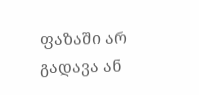ფაზაში არ გადავა ან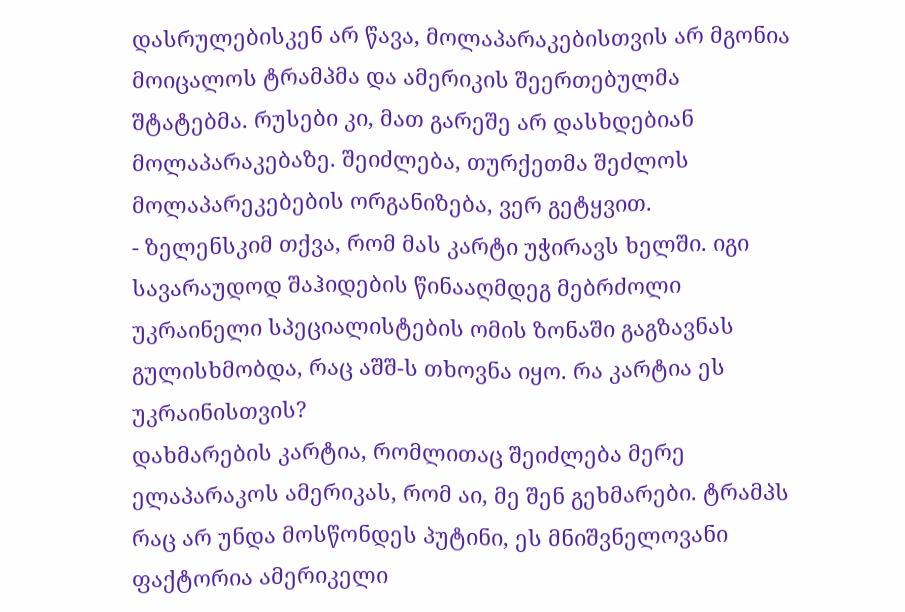დასრულებისკენ არ წავა, მოლაპარაკებისთვის არ მგონია მოიცალოს ტრამპმა და ამერიკის შეერთებულმა შტატებმა. რუსები კი, მათ გარეშე არ დასხდებიან მოლაპარაკებაზე. შეიძლება, თურქეთმა შეძლოს მოლაპარეკებების ორგანიზება, ვერ გეტყვით.
- ზელენსკიმ თქვა, რომ მას კარტი უჭირავს ხელში. იგი სავარაუდოდ შაჰიდების წინააღმდეგ მებრძოლი უკრაინელი სპეციალისტების ომის ზონაში გაგზავნას გულისხმობდა, რაც აშშ-ს თხოვნა იყო. რა კარტია ეს უკრაინისთვის?
დახმარების კარტია, რომლითაც შეიძლება მერე ელაპარაკოს ამერიკას, რომ აი, მე შენ გეხმარები. ტრამპს რაც არ უნდა მოსწონდეს პუტინი, ეს მნიშვნელოვანი ფაქტორია ამერიკელი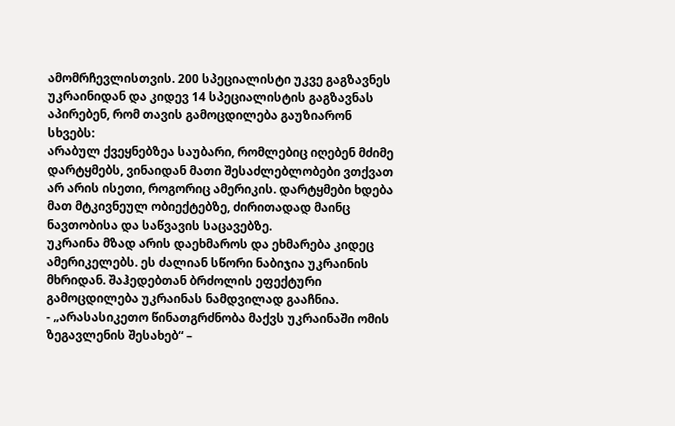ამომრჩევლისთვის. 200 სპეციალისტი უკვე გაგზავნეს უკრაინიდან და კიდევ 14 სპეციალისტის გაგზავნას აპირებენ, რომ თავის გამოცდილება გაუზიარონ სხვებს:
არაბულ ქვეყნებზეა საუბარი, რომლებიც იღებენ მძიმე დარტყმებს, ვინაიდან მათი შესაძლებლობები ვთქვათ არ არის ისეთი, როგორიც ამერიკის. დარტყმები ხდება მათ მტკივნეულ ობიექტებზე, ძირითადად მაინც ნავთობისა და საწვავის საცავებზე.
უკრაინა მზად არის დაეხმაროს და ეხმარება კიდეც ამერიკელებს. ეს ძალიან სწორი ნაბიჯია უკრაინის მხრიდან. შაჰედებთან ბრძოლის ეფექტური გამოცდილება უკრაინას ნამდვილად გააჩნია.
- „არასასიკეთო წინათგრძნობა მაქვს უკრაინაში ომის ზეგავლენის შესახებ“ –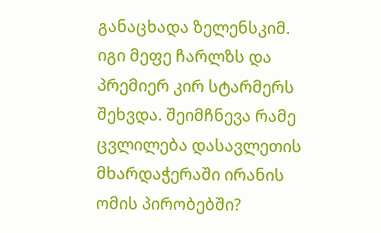განაცხადა ზელენსკიმ. იგი მეფე ჩარლზს და პრემიერ კირ სტარმერს შეხვდა. შეიმჩნევა რამე ცვლილება დასავლეთის მხარდაჭერაში ირანის ომის პირობებში?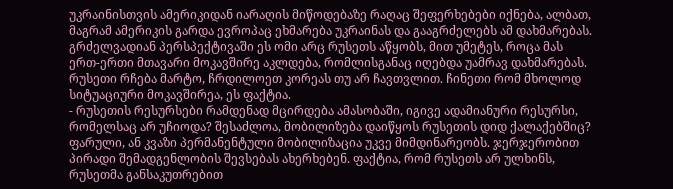უკრაინისთვის ამერიკიდან იარაღის მიწოდებაზე რაღაც შეფერხებები იქნება, ალბათ, მაგრამ ამერიკის გარდა ევროპაც ეხმარება უკრაინას და გააგრძელებს ამ დახმარებას.
გრძელვადიან პერსპექტივაში ეს ომი არც რუსეთს აწყობს, მით უმეტეს, როცა მას ერთ-ერთი მთავარი მოკავშირე აკლდება, რომლისგანაც იღებდა უამრავ დახმარებას. რუსეთი რჩება მარტო, ჩრდილოეთ კორეას თუ არ ჩავთვლით. ჩინეთი რომ მხოლოდ სიტუაციური მოკავშირეა, ეს ფაქტია.
- რუსეთის რესურსები რამდენად მცირდება ამასობაში, იგივე ადამიანური რესურსი, რომელსაც არ უჩიოდა? შესაძლოა, მობილიზება დაიწყოს რუსეთის დიდ ქალაქებშიც?
ფარული, ან კვაზი პერმანენტული მობილიზაცია უკვე მიმდინარეობს. ჯერჯერობით პირადი შემადგენლობის შევსებას ახერხებენ. ფაქტია, რომ რუსეთს არ ულხინს, რუსეთმა განსაკუთრებით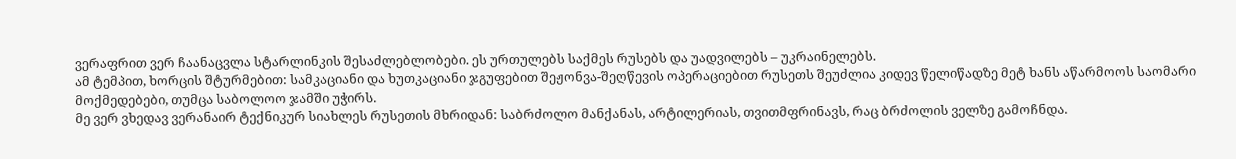ვერაფრით ვერ ჩაანაცვლა სტარლინკის შესაძლებლობები. ეს ურთულებს საქმეს რუსებს და უადვილებს – უკრაინელებს.
ამ ტემპით, ხორცის შტურმებით: სამკაციანი და ხუთკაციანი ჯგუფებით შეჟონვა-შეღწევის ოპერაციებით რუსეთს შეუძლია კიდევ წელიწადზე მეტ ხანს აწარმოოს საომარი მოქმედებები, თუმცა საბოლოო ჯამში უჭირს.
მე ვერ ვხედავ ვერანაირ ტექნიკურ სიახლეს რუსეთის მხრიდან: საბრძოლო მანქანას, არტილერიას, თვითმფრინავს, რაც ბრძოლის ველზე გამოჩნდა.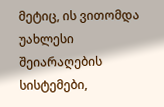მეტიც, ის ვითომდა უახლესი შეიარაღების სისტემები,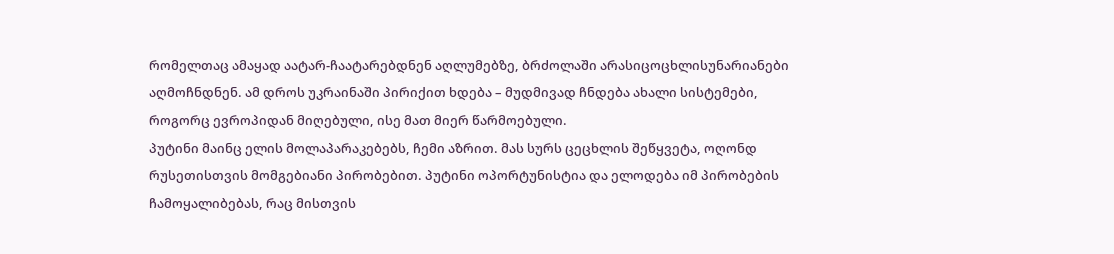რომელთაც ამაყად აატარ-ჩაატარებდნენ აღლუმებზე, ბრძოლაში არასიცოცხლისუნარიანები აღმოჩნდნენ. ამ დროს უკრაინაში პირიქით ხდება – მუდმივად ჩნდება ახალი სისტემები, როგორც ევროპიდან მიღებული, ისე მათ მიერ წარმოებული.
პუტინი მაინც ელის მოლაპარაკებებს, ჩემი აზრით. მას სურს ცეცხლის შეწყვეტა, ოღონდ რუსეთისთვის მომგებიანი პირობებით. პუტინი ოპორტუნისტია და ელოდება იმ პირობების ჩამოყალიბებას, რაც მისთვის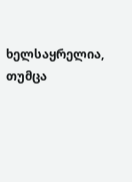ხელსაყრელია, თუმცა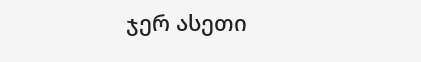ჯერ ასეთი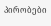პირობები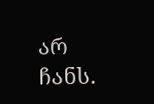არ ჩანს.